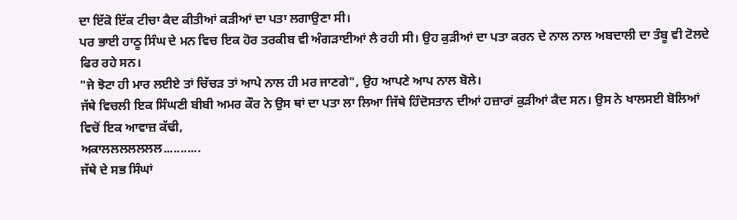ਦਾ ਇੱਕੋ ਇੱਕ ਟੀਚਾ ਕੈਦ ਕੀਤੀਆਂ ਕੜੀਆਂ ਦਾ ਪਤਾ ਲਗਾਉਣਾ ਸੀ।
ਪਰ ਭਾਈ ਹਾਠੂ ਸਿੰਘ ਦੇ ਮਨ ਵਿਚ ਇਕ ਹੋਰ ਤਰਕੀਬ ਵੀ ਅੰਗੜਾਈਆਂ ਲੈ ਰਹੀ ਸੀ। ਉਹ ਕੁੜੀਆਂ ਦਾ ਪਤਾ ਕਰਨ ਦੇ ਨਾਲ ਨਾਲ ਅਬਦਾਲੀ ਦਾ ਤੰਬੂ ਵੀ ਟੋਲਦੇ ਫਿਰ ਰਹੇ ਸਨ।
"ਜੇ ਝੋਟਾ ਹੀ ਮਾਰ ਲਈਏ ਤਾਂ ਚਿੱਚੜ ਤਾਂ ਆਪੇ ਨਾਲ ਹੀ ਮਰ ਜਾਣਗੇ", ਉਹ ਆਪਣੇ ਆਪ ਨਾਲ ਬੋਲੇ।
ਜੱਥੇ ਵਿਚਲੀ ਇਕ ਸਿੰਘਣੀ ਬੀਬੀ ਅਮਰ ਕੌਰ ਨੇ ਉਸ ਥਾਂ ਦਾ ਪਤਾ ਲਾ ਲਿਆ ਜਿੱਥੇ ਹਿੰਦੋਸਤਾਨ ਦੀਆਂ ਹਜ਼ਾਰਾਂ ਕੁੜੀਆਂ ਕੈਦ ਸਨ। ਉਸ ਨੇ ਖਾਲਸਈ ਬੋਲਿਆਂ ਵਿਚੋਂ ਇਕ ਆਵਾਜ਼ ਕੱਢੀ,
ਅਕਾਲਲਲਲਲਲਲ...........
ਜੱਥੇ ਦੇ ਸਭ ਸਿੰਘਾਂ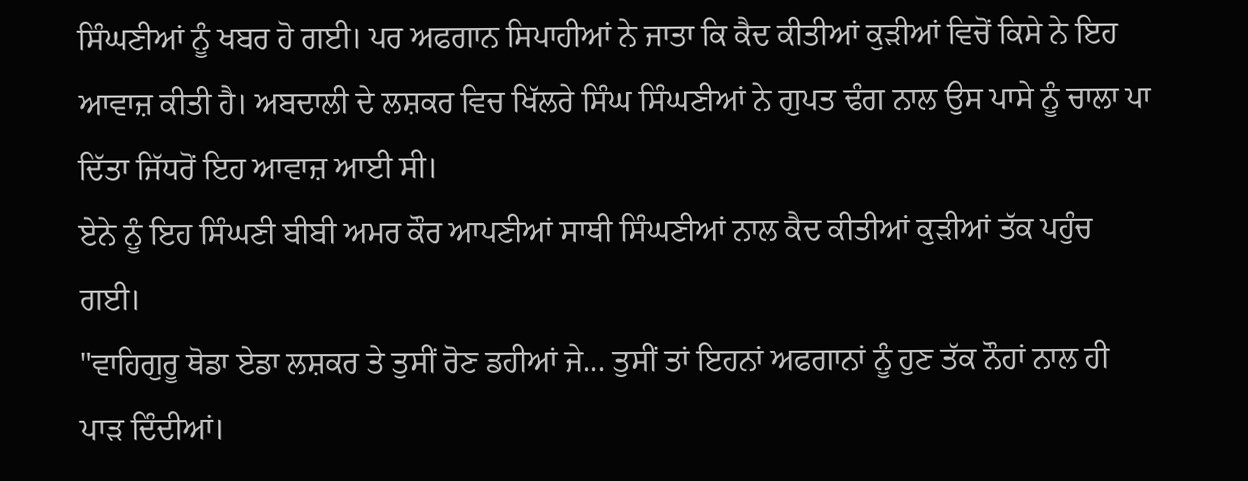ਸਿੰਘਣੀਆਂ ਨੂੰ ਖਬਰ ਹੋ ਗਈ। ਪਰ ਅਫਗਾਨ ਸਿਪਾਹੀਆਂ ਨੇ ਜਾਤਾ ਕਿ ਕੈਦ ਕੀਤੀਆਂ ਕੁੜੀਆਂ ਵਿਚੋਂ ਕਿਸੇ ਨੇ ਇਹ ਆਵਾਜ਼ ਕੀਤੀ ਹੈ। ਅਬਦਾਲੀ ਦੇ ਲਸ਼ਕਰ ਵਿਚ ਖਿੱਲਰੇ ਸਿੰਘ ਸਿੰਘਣੀਆਂ ਨੇ ਗੁਪਤ ਢੰਗ ਨਾਲ ਉਸ ਪਾਸੇ ਨੂੰ ਚਾਲਾ ਪਾ ਦਿੱਤਾ ਜਿੱਧਰੋਂ ਇਹ ਆਵਾਜ਼ ਆਈ ਸੀ।
ਏਨੇ ਨੂੰ ਇਹ ਸਿੰਘਣੀ ਬੀਬੀ ਅਮਰ ਕੌਰ ਆਪਣੀਆਂ ਸਾਥੀ ਸਿੰਘਣੀਆਂ ਨਾਲ ਕੈਦ ਕੀਤੀਆਂ ਕੁੜੀਆਂ ਤੱਕ ਪਹੁੰਚ ਗਈ।
"ਵਾਹਿਗੁਰੂ ਥੋਡਾ ਏਡਾ ਲਸ਼ਕਰ ਤੇ ਤੁਸੀਂ ਰੋਣ ਡਹੀਆਂ ਜੇ... ਤੁਸੀਂ ਤਾਂ ਇਹਨਾਂ ਅਫਗਾਨਾਂ ਨੂੰ ਹੁਣ ਤੱਕ ਨੌਹਾਂ ਨਾਲ ਹੀ ਪਾੜ ਦਿੰਦੀਆਂ।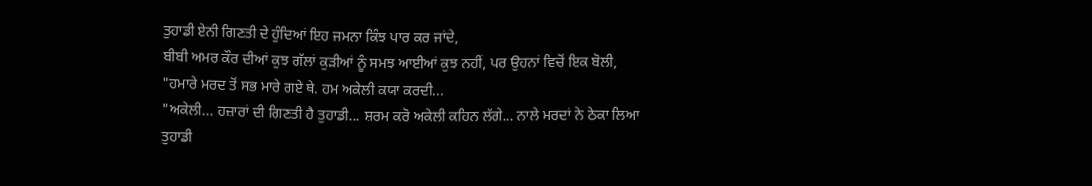ਤੁਹਾਡੀ ਏਨੀ ਗਿਣਤੀ ਦੇ ਹੁੰਦਿਆਂ ਇਹ ਜਮਨਾ ਕਿੰਝ ਪਾਰ ਕਰ ਜਾਂਦੇ,
ਬੀਬੀ ਅਮਰ ਕੌਰ ਦੀਆਂ ਕੁਝ ਗੱਲਾਂ ਕੁੜੀਆਂ ਨੂੰ ਸਮਝ ਆਈਆਂ ਕੁਝ ਨਹੀਂ, ਪਰ ਉਹਨਾਂ ਵਿਚੋਂ ਇਕ ਬੋਲੀ,
"ਹਮਾਰੇ ਮਰਦ ਤੋਂ ਸਭ ਮਾਰੇ ਗਏ ਥੇ. ਹਮ ਅਕੇਲੀ ਕਯਾ ਕਰਦੀ...
"ਅਕੇਲੀ... ਹਜ਼ਾਰਾਂ ਦੀ ਗਿਣਤੀ ਹੈ ਤੁਹਾਡੀ... ਸ਼ਰਮ ਕਰੋ ਅਕੇਲੀ ਕਹਿਨ ਲੱਗੇ... ਨਾਲੇ ਮਰਦਾਂ ਨੇ ਠੇਕਾ ਲਿਆ ਤੁਹਾਡੀ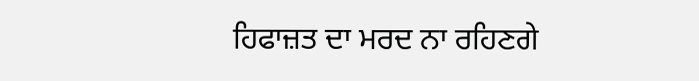ਹਿਫਾਜ਼ਤ ਦਾ ਮਰਦ ਨਾ ਰਹਿਣਗੇ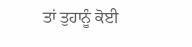ਤਾਂ ਤੁਹਾਨੂੰ ਕੋਈ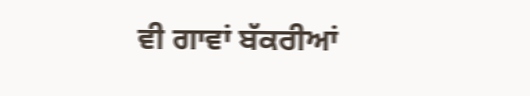ਵੀ ਗਾਵਾਂ ਬੱਕਰੀਆਂ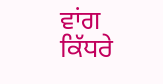ਵਾਂਗ ਕਿੱਧਰੇ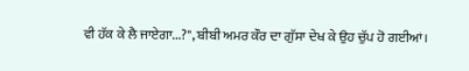ਵੀ ਹੱਕ ਕੇ ਲੈ ਜਾਏਗਾ...?", ਬੀਬੀ ਅਮਰ ਕੌਰ ਦਾ ਗੁੱਸਾ ਦੇਖ ਕੇ ਉਹ ਚੁੱਪ ਹੋ ਗਈਆਂ।